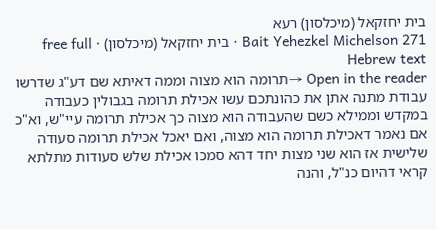בית יחזקאל (מיכלסון) רעא
Bait Yehezkel Michelson 271 · בית יחזקאל (מיכלסון) · free full Hebrew text
Open in the reader →תרומה הוא מצוה וממה דאיתא שם דע"ג שדרשו עבודת מתנה אתן את כהונתכם עשו אכילת תרומה בגבולין כעבודה במקדש וממילא כשם שהעבודה הוא מצוה כך אכילת תרומה עיי"ש, וא"כ אם נאמר דאכילת תרומה הוא מצוה, ואם יאכל אכילת תרומה סעודה שלישית אז הוא שני מצות יחד דהא סמכו אכילת שלש סעודות מתלתא קראי דהיום כנ"ל, והנה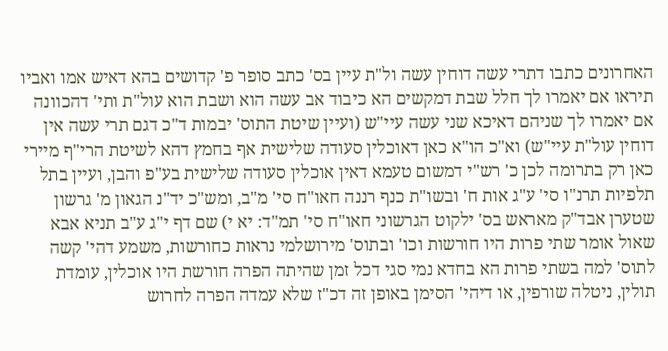האחרונים כתבו דתרי עשה דוחין עשה ול"ת עיין בס' כתב סופר פ' קדושים בהא דאיש אמו ואביו תיראו אם יאמרו לך חלל שבת דמקשים הא כיבוד אב עשה הוא ושבת הוא עול"ת ותי' דהכוונה אם יאמרו לך שניהם דאיכא שני עשה עיי"ש (ועיין שיטת התוס' יבמות ד"כ דגם תרי עשה אין דוחין עול"ת עיי"ש) וא"כ הו"א כאן דאוכלין סעודה שלישית אף בחמץ דהא לשיטת הרי"ף מיירי כאן רק בתרומה לכן כ' רש"י דמשום טעמא דאין אוכלין סעודה שלישית בע"פ והבן, ועיין בתל תלפיות תרנ"ו סי' ע"ג אות ח' ובשו"ת כנף רננה חאו"ח סי' מ"ב, ומש"כ יד"נ הגאון מ' גרשון שטערן אבד"ק מאראש בס' ילקוט הגרשוני חאו"ח סי' תמ"ד: יא י) שם דף י"ג ע"ב תניא אבא שאול אומר שתי פרות היו חורשות וכו' ובתוס' מירושלמי נראות כחורשות, משמע דהי' קשה לתוס' למה בשתי פרות הא בחדא נמי סגי דכל זמן שהיתה הפרה חורשת היו אוכלין, עומדת תולין, ניטלה שורפין, או דיהי' הסימן באופן זה דכ"ז שלא עמדה הפרה לחרוש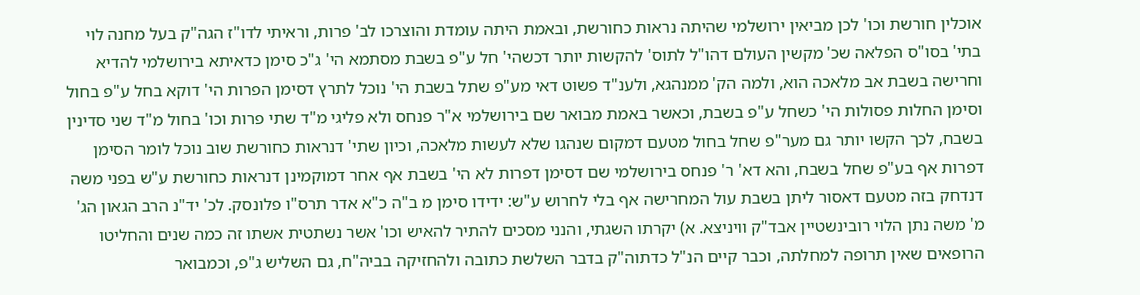אוכלין חורשת וכו' לכן מביאין ירושלמי שהיתה נראות כחורשת, ובאמת היתה עומדת והוצרכו לב' פרות, וראיתי לדו"ז הגה"ק בעל מחנה לוי בתי' בסו"ס הפלאה שכ' מקשין העולם דהו"ל לתוס' להקשות יותר דכשהי' חל ע"פ בשבת מסתמא הי' ג"כ סימן כדאיתא בירושלמי להדיא וחרישה בשבת אב מלאכה הוא, ולמה הק' ממנהגא, ולענ"ד פשוט דאי מע"פ שתל בשבת הי' נוכל לתרץ דסימן הפרות הי' דוקא בחל ע"פ בחול וסימן החלות פסולות הי' כשחל ע"פ בשבת, וכאשר באמת מבואר שם בירושלמי א"ר פנחס ולא פליגי מ"ד שתי פרות וכו' בחול מ"ד שני סדינין בשבח, לכך הקשו יותר גם מער"פ שחל בחול מטעם דמקום שנהגו שלא לעשות מלאכה, וכיון שתי' דנראות כחורשת שוב נוכל לומר הסימן דפרות אף בע"פ שחל בשבח, והא דא' ר' פנחס בירושלמי שם דסימן דפרות לא הי' בשבת אף אחר דמוקמינן דנראות כחורשת ע"ש בפני משה דנדחק בזה מטעם דאסור ליתן בשבת עול המחרישה אף בלי לחרוש ע"ש: ידידו סימן מ ב"ה כ"א אדר תרס"ו פלונסק. לכ' יד"נ הרב הגאון הג' מ' משה נתן הלוי רובינשטיין אבד"ק וויניצא. א) יקרתו השגתי, והנני מסכים להתיר להאיש וכו' אשר נשתטית אשתו זה כמה שנים והחליטו הרופאים שאין תרופה למחלתה, וכבר קיים הנ"ל כדתוה"ק בדבר השלשת כתובה ולהחזיקה בביה"ח, גם השליש ג"פ, וכמבואר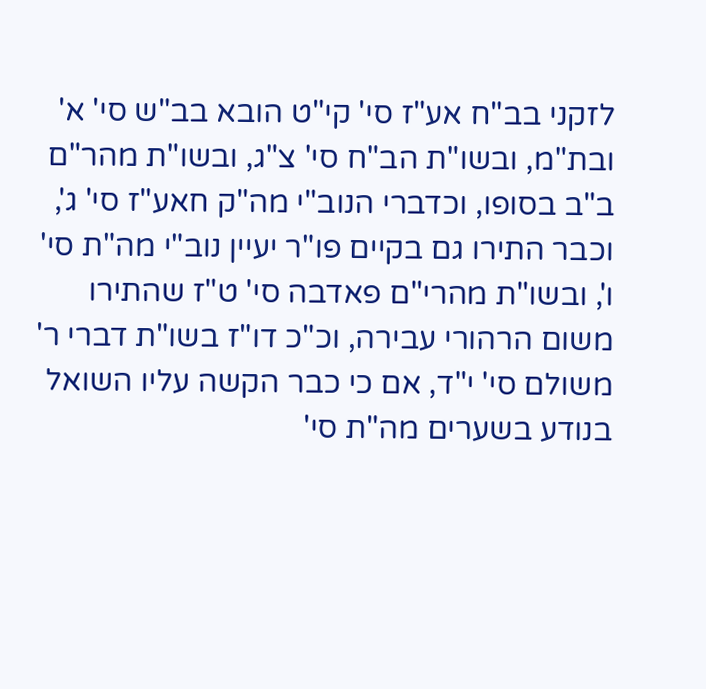לזקני בב"ח אע"ז סי' קי"ט הובא בב"ש סי' א' ובת"מ, ובשו"ת הב"ח סי' צ"ג, ובשו"ת מהר"ם ב"ב בסופו, וכדברי הנוב"י מה"ק חאע"ז סי' ג', וכבר התירו גם בקיים פו"ר יעיין נוב"י מה"ת סי' ו', ובשו"ת מהרי"ם פאדבה סי' ט"ז שהתירו משום הרהורי עבירה, וכ"כ דו"ז בשו"ת דברי ר' משולם סי' י"ד, אם כי כבר הקשה עליו השואל בנודע בשערים מה"ת סי'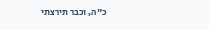כ"ה, וכבר תירצתי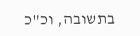בתשובה, וכ"כ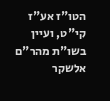הטו"ז אע"ז קי"ט, ועיין בשו"ת מהר"ם אלשקר